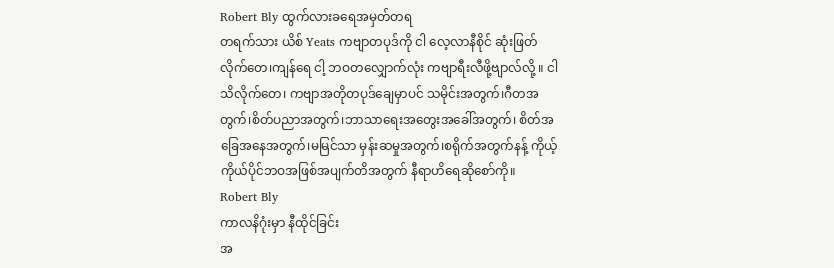Robert Bly ထွက်လားခရေအမှတ်တရ
တရက်သား ယိစ် Yeats ကဗျာတပုဒ်ကို ငါ လေ့လာနီစိုင် ဆုံးဖြတ်လိုက်တေ၊ကျန်ရေ ငါ့ ဘဝတလျှောက်လုံး ကဗျာရီးလီဖို့ဗျာလ်လို့ ။ ငါသိလိုက်တေ၊ ကဗျာအတိုတပုဒ်ချေမှာပင် သမိုင်းအတွက်၊ဂီတအတွက်၊စိတ်ပညာအတွက်၊ဘာသာရေးအတွေးအခေါ်အတွက်၊ စိတ်အခြေအနေအတွက်၊မမြင်သာ မှန်းဆမှုအတွက်၊စရိုက်အတွက်နန့် ကိုယ့် ကိုယ်ပိုင်ဘဝအဖြစ်အပျက်တိအတွက် နီရာဟိရေဆိုစော်ကို။
Robert Bly
ကာလနိဂုံးမှာ နီထိုင်ခြင်း
အ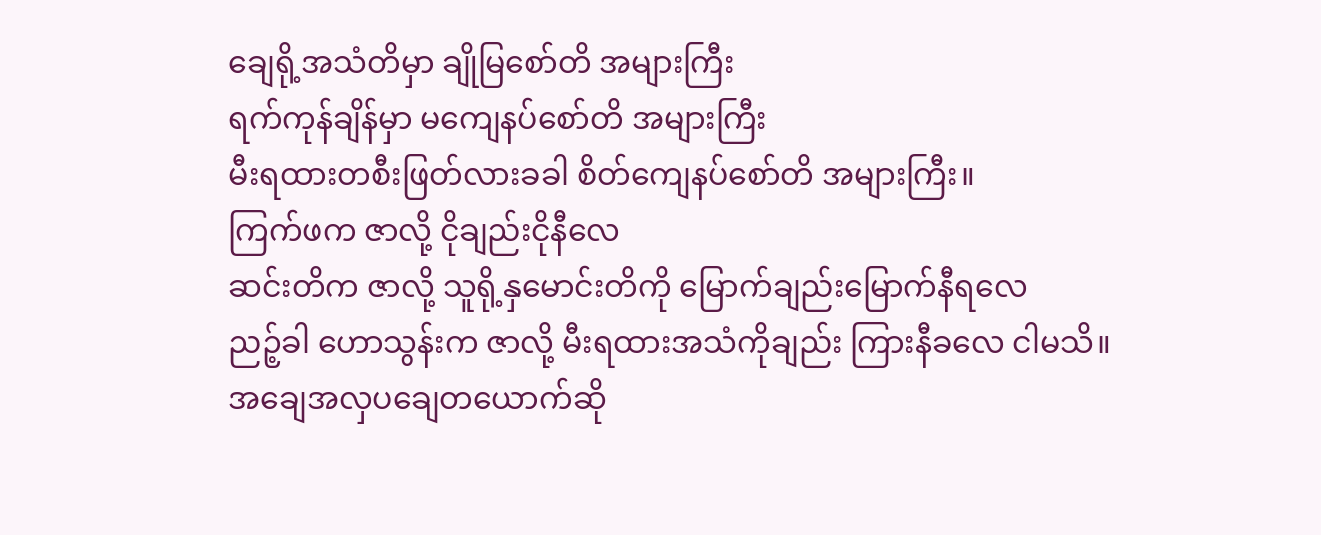ချေရို့အသံတိမှာ ချိုမြစော်တိ အများကြီး
ရက်ကုန်ချိန်မှာ မကျေနပ်စော်တိ အများကြီး
မီးရထားတစီးဖြတ်လားခခါ စိတ်ကျေနပ်စော်တိ အများကြီး။
ကြက်ဖက ဇာလို့ ငိုချည်းငိုနီလေ
ဆင်းတိက ဇာလို့ သူရို့နှမောင်းတိကို မြောက်ချည်းမြောက်နီရလေ
ညဉ့်ခါ ဟောသွန်းက ဇာလို့ မီးရထားအသံကိုချည်း ကြားနီခလေ ငါမသိ။
အချေအလှပချေတယောက်ဆို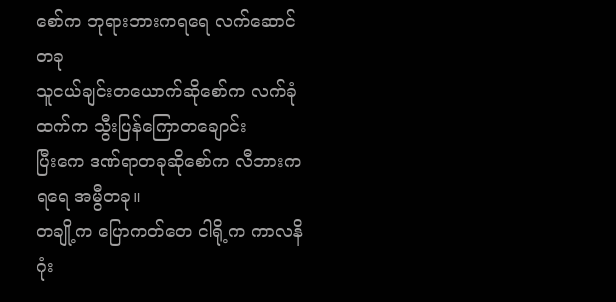စော်က ဘုရားဘားကရရေ လက်ဆောင်တခု
သူငယ်ချင်းတယောက်ဆိုစော်က လက်ခုံထက်က သွီးပြန်ကြောတချောင်း
ပြီးကေ ဒဏ်ရာတခုဆိုစော်က လီဘားကရရေ အမွီတခု။
တချို့က ပြောကတ်တေ ငါရို့က ကာလနိဂုံး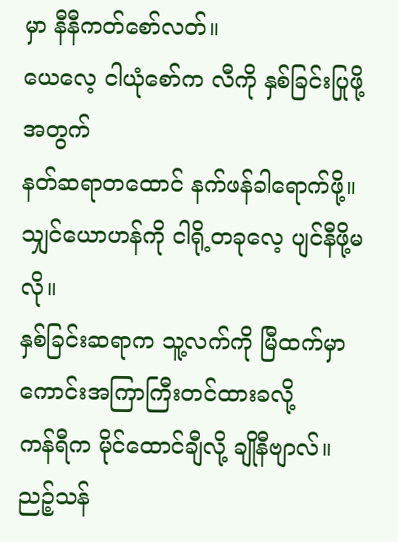မှာ နီနီကတ်စော်လတ်။
ယေလေ့ ငါယုံစော်က လီကို နှစ်ခြင်းပြုဖို့အတွက်
နတ်ဆရာတထောင် နက်ဖန်ခါရောက်ဖို့။
သျှင်ယောဟန်ကို ငါရို့တခုလေ့ ပျင်နီဖို့မလို။
နှစ်ခြင်းဆရာက သူ့လက်ကို မြီထက်မှာ ကောင်းအကြာကြီးတင်ထားခလို့
ကန်ရီက မိုင်ထောင်ချီလို့ ချိုနီဗျာလ်။
ညဉ့်သန်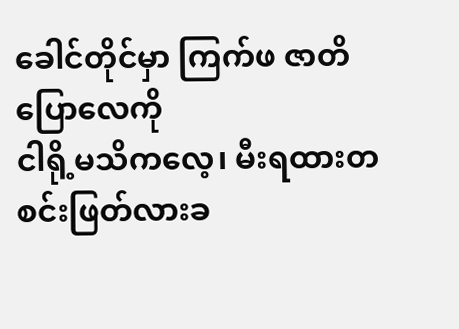ခေါင်တိုင်မှာ ကြက်ဖ ဇာတိပြောလေကို
ငါရို့မသိကလေ့၊ မီးရထားတစင်းဖြတ်လားခ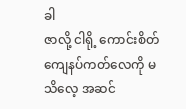ခါ
ဇာလို့ ငါရို့ ကောင်းစိတ်ကျေနပ်ကတ်လေကို မသိလေ့ အဆင်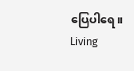ပြေပါရေ။
Living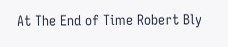At The End of Time Robert Bly